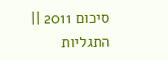סיכום 2011 || התגליות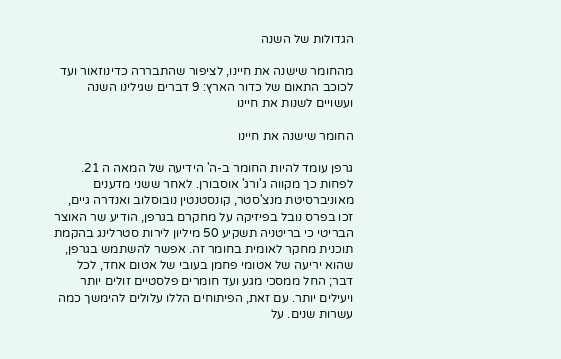הגדולות של השנה

מהחומר שישנה את חיינו, לציפור שהתבררה כדינוזאור ועד לכוכב התאום של כדור הארץ: 9 דברים שגילינו השנה ועשויים לשנות את חיינו

החומר שישנה את חיינו

גרפן עומד להיות החומר ב-ה' הידיעה של המאה ה 21. לפחות כך מקווה ג'ורג' אוסבורן. לאחר ששני מדענים מאוניברסיטת מנצ'סטר, קונסטנטין נובוסלוב ואנדרה גיים, זכו בפרס נובל בפיזיקה על מחקרם בגרפן, הודיע שר האוצר הבריטי כי בריטניה תשקיע 50 מיליון לירות סטרלינג בהקמת תוכנית מחקר לאומית בחומר זה. אפשר להשתמש בגרפן, שהוא יריעה של אטומי פחמן בעובי של אטום אחד, לכל דבר; החל ממסכי מגע ועד חומרים פלסטיים זולים יותר ויעילים יותר. עם זאת, הפיתוחים הללו עלולים להימשך כמה עשרות שנים. על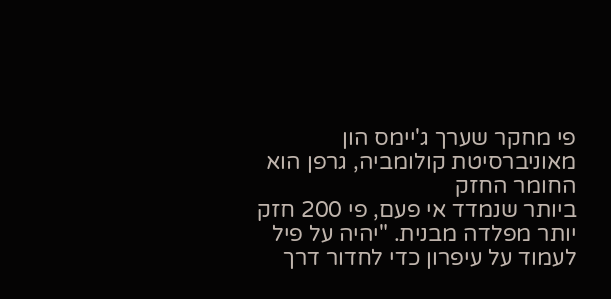פי מחקר שערך ג'יימס הון מאוניברסיטת קולומביה, גרפן הוא החומר החזק
ביותר שנמדד אי פעם, פי 200 חזק יותר מפלדה מבנית. "יהיה על פיל לעמוד על עיפרון כדי לחדור דרך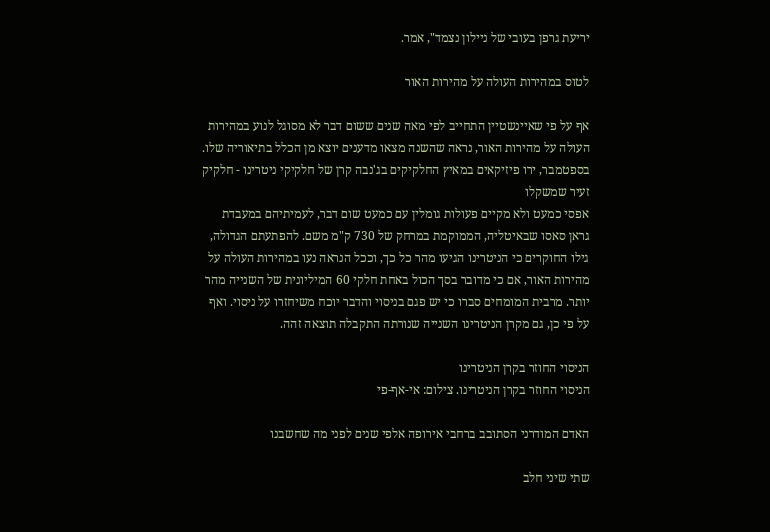יריעת גרפן בעובי של ניילון נצמד", אמר.

לטוס במהירות העולה על מהירות האור

אף על פי שאיינשטיין התחייב לפי מאה שנים ששום דבר לא מסוגל לנוע במהירות העולה על מהירות האור, נראה שהשנה מצאו מדענים יוצא מן הכלל בתיאוריה שלו. בספטמבר, ירו פיזיקאים במאיץ החלקיקים בג'נבה קרן של חלקיקי ניטרינו - חלקיק זעיר שמשקלו
אפסי כמעט ולא מקיים פעולות גומלין עם כמעט שום דבר, לעמיתיהם במעבדת גראן סאסו שבאיטליה, הממוקמת במרחק של 730 ק"מ משם. להפתעתם הגדולה, גילו החוקרים כי הניטרינו הגיעו מהר כל כך, וככל הנראה נעו במהירות העולה על מהירות האור, אם כי מדובר בסך הכול באחת חלקי 60 המיליונית של השנייה מהר יותר. מרבית המומחים סברו כי יש פגם בניסוי והדבר יוכח משיחזרו על ניסוי. ואף על פי כן, גם מקרן הניטרינו השנייה שנורתה התקבלה תוצאה זהה.

הניסוי החוזר בקרן הניטרינו
הניסוי החוזר בקרן הניטרינו. צילום: אי-אף-פי

האדם המודרני הסתובב ברחבי אירופה אלפי שנים לפני מה שחשבנו

שתי שיני חלב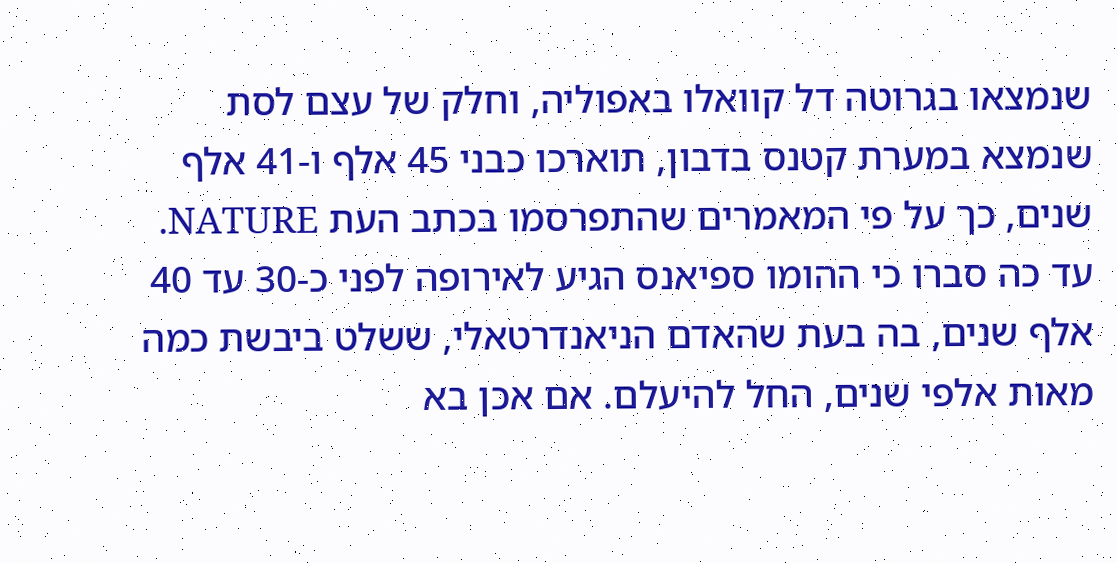שנמצאו בגרוטה דל קוואלו באפוליה, וחלק של עצם לסת שנמצא במערת קטנס בדבון, תוארכו כבני 45 אלף ו-41 אלף שנים, כך על פי המאמרים שהתפרסמו בכתב העת NATURE. עד כה סברו כי ההומו ספיאנס הגיע לאירופה לפני כ-30 עד 40 אלף שנים, בה בעת שהאדם הניאנדרטאלי, ששלט ביבשת כמה מאות אלפי שנים, החל להיעלם. אם אכן בא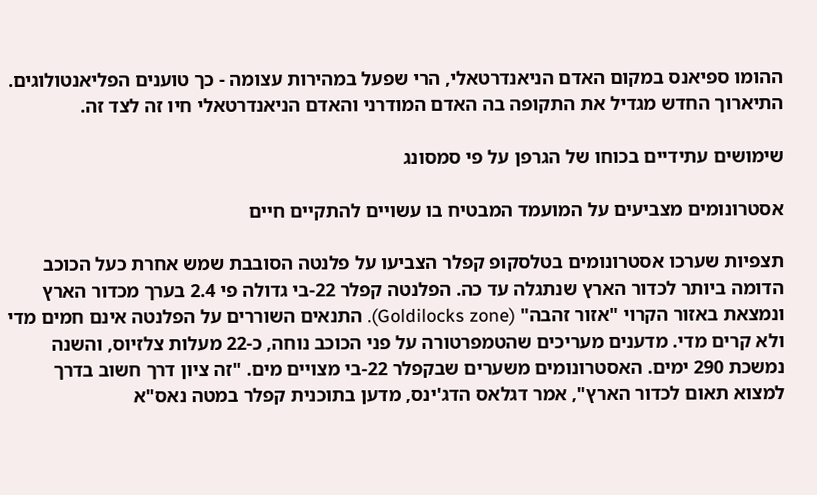ההומו ספיאנס במקום האדם הניאנדרטאלי, הרי שפעל במהירות עצומה - כך טוענים הפליאנטולוגים. התיארוך החדש מגדיל את התקופה בה האדם המודרני והאדם הניאנדרטאלי חיו זה לצד זה.

שימושים עתידיים בכוחו של הגרפן על פי סמסונג

אסטרונומים מצביעים על המועמד המבטיח בו עשויים להתקיים חיים

תצפיות שערכו אסטרונומים בטלסקופ קפלר הצביעו על פלנטה הסובבת שמש אחרת כעל הכוכב הדומה ביותר לכדור הארץ שנתגלה עד כה. הפלנטה קפלר 22-בי גדולה פי 2.4 בערך מכדור הארץ ונמצאת באזור הקרוי "אזור זהבה" (Goldilocks zone). התנאים השוררים על הפלנטה אינם חמים מדי ולא קרים מדי. מדענים מעריכים שהטמפרטורה על פני הכוכב נוחה, כ-22 מעלות צלזיוס, והשנה נמשכת 290 ימים. האסטרונומים משערים שבקפלר 22-בי מצויים מים. "זה ציון דרך חשוב בדרך למצוא תאום לכדור הארץ", אמר דגלאס הדג'ינס, מדען בתוכנית קפלר במטה נאס"א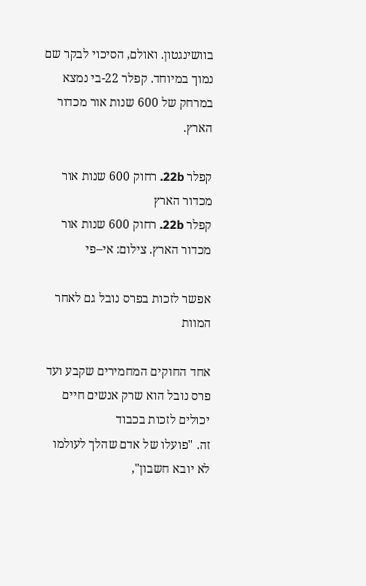בוושינגטון. ואולם, הסיכוי לבקר שם נמוך במיוחד. קפלר 22-בי נמצא במרחק של 600 שנות אור מכדור הארץ.

קפלר 22b. רחוק 600 שנות אור מכדור הארץ
קפלר 22b. רחוק 600 שנות אור מכדור הארץ. צילום: אי–פי

אפשר לזכות בפרס נובל גם לאחר המוות

אחד החוקים המחמירים שקבע ועד פרס נובל הוא שרק אנשים חיים יכולים לזכות בכבוד
זה. "פועלו של אדם שהלך לעולמו לא יובא חשבון",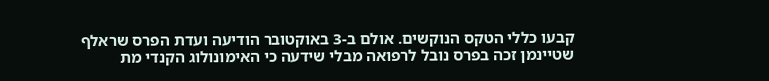קבעו כללי הטקס הנוקשים. אולם ב-3 באוקטובר הודיעה ועדת הפרס שראלף שטיינמן זכה בפרס נובל לרפואה מבלי שידעה כי האימונולוג הקנדי מת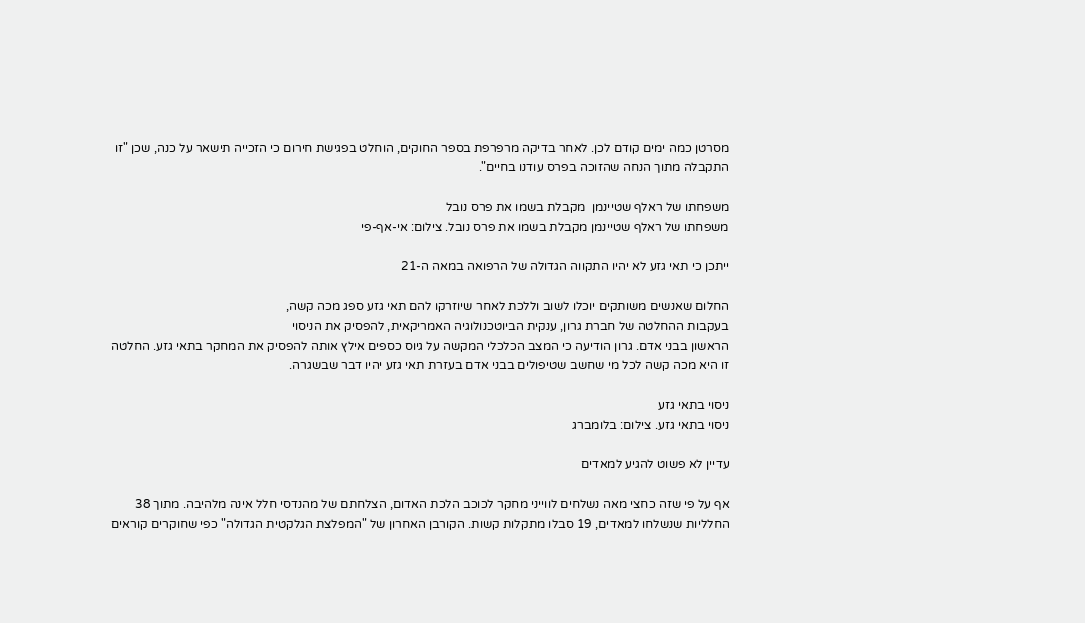מסרטן כמה ימים קודם לכן. לאחר בדיקה מרפרפת בספר החוקים, הוחלט בפגישת חירום כי הזכייה תישאר על כנה, שכן "זו התקבלה מתוך הנחה שהזוכה בפרס עודנו בחיים".

משפחתו של ראלף שטיינמן  מקבלת בשמו את פרס נובל
משפחתו של ראלף שטיינמן מקבלת בשמו את פרס נובל. צילום: אי-אף-פי

ייתכן כי תאי גזע לא יהיו התקווה הגדולה של הרפואה במאה ה-21

החלום שאנשים משותקים יוכלו לשוב וללכת לאחר שיוזרקו להם תאי גזע ספג מכה קשה,
בעקבות ההחלטה של חברת גרון, ענקית הביוטכנולוגיה האמריקאית, להפסיק את הניסוי
הראשון בבני אדם. גרון הודיעה כי המצב הכלכלי המקשה על גיוס כספים אילץ אותה להפסיק את המחקר בתאי גזע. החלטה זו היא מכה קשה לכל מי שחשב שטיפולים בבני אדם בעזרת תאי גזע יהיו דבר שבשגרה.

ניסוי בתאי גזע
ניסוי בתאי גזע. צילום: בלומברג

עדיין לא פשוט להגיע למאדים

אף על פי שזה כחצי מאה נשלחים לווייני מחקר לכוכב הלכת האדום, הצלחתם של מהנדסי חלל אינה מלהיבה. מתוך 38 החלליות שנשלחו למאדים, 19 סבלו מתקלות קשות. הקורבן האחרון של "המפלצת הגלקטית הגדולה" כפי שחוקרים קוראים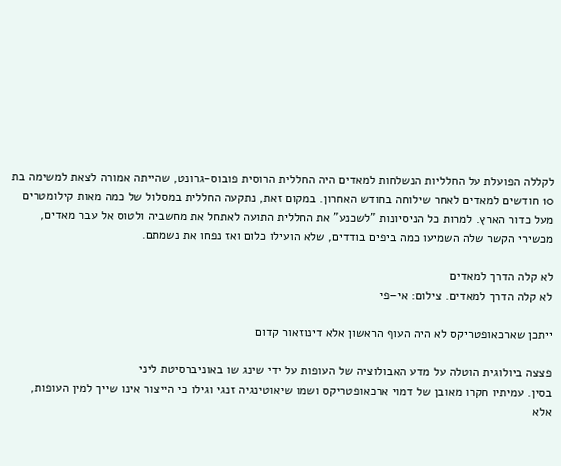לקללה הפועלת על החלליות הנשלחות למאדים היה החללית הרוסית פובוס-גרונט, שהייתה אמורה לצאת למשימה בת 10 חודשים למאדים לאחר שילוחה בחודש האחרון. במקום זאת, נתקעה החללית במסלול של כמה מאות קילומטרים מעל כדור הארץ. למרות כל הניסיונות "לשכנע" את החללית התועה לאתחל את מחשביה ולטוס אל עבר מאדים, מכשירי הקשר שלה השמיעו כמה ביפים בודדים, שלא הועילו כלום ואז נפחו את נשמתם.

לא קלה הדרך למאדים
לא קלה הדרך למאדים. צילום: אי–פי

ייתכן שארכאופטריקס לא היה העוף הראשון אלא דינוזאור קדום

פצצה ביולוגית הוטלה על מדע האבולוציה של העופות על ידי שינג שו באוניברסיטת ליני
בסין. עמיתיו חקרו מאובן של דמוי ארכאופטריקס ושמו שיאוטינגיה זנגי וגילו כי הייצור אינו שייך למין העופות, אלא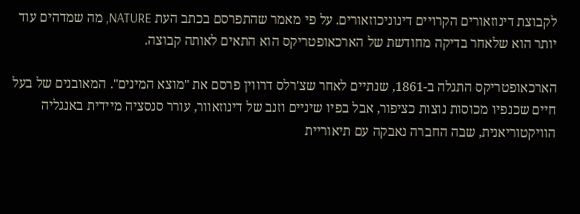לקבוצת דינוזאורים הקרויים דינוניכוזאורים. על פי מאמר שהתפרסם בכתב העת NATURE, מה שמדהים עוד יותר הוא שלאחר בדיקה מחודשת של הארכאופטריקס הוא התאים לאותה קבוצה.

הארכאופטריקס התגלה ב-1861, שנתיים לאחר שצ'רלס דרווין פרסם את "מוצא המינים". המאובנים של בעל חיים שכנפיו מכוסות נוצות כציפור, אבל בפיו שיניים וזנב של דינוזאוור, עורר סנסציה מיידית באנגליה הוויקטוריאנית, שבה החברה נאבקה עם תיאוריית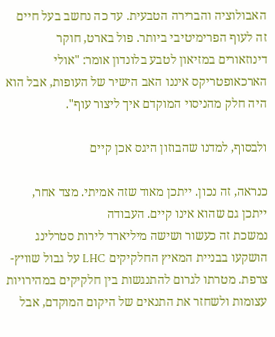האבולוציה והברירה הטבעית. עד כה נחשב בעל חיים זה לעוף הפרימיטיבי ביותר. פול בארט, חוקר דינוזאורים במזיאון לטבע בלונדון אומר: "אולי הארכאופטריקס איננו האב הישיר של העופות, אבל הוא היה חלק מהניסוי המוקדם איך ליצור עוף".

ולבסוף, למדנו שהבוזון היגס אכן קיים

כנראה, זה נכון. ייתכן מאוד שזה אמיתי. מצד אחר, ייתכן גם שהוא אינו קיים. העבודה
נמשכת זה כעשור ושישה מיליארד לירות סטרלינג הושקעו בבניית המאיץ החלקיקים LHC על גבול שוויץ-צרפת. מטרתו לגרום להתנגשות בין חלקיקים במהירויות עצומות ולשחזר את התנאים של היקום המוקדם, אבל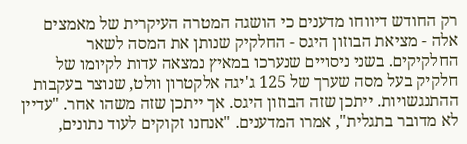רק החודש דיווחו מדענים כי הושגה המטרה העיקרית של מאמצים אלה - מציאת הבוזון היגס - החלקיק שנותן את המסה לשאר החלקיקים. בשני ניסויים שנערכו במאיץ נמצאה עדות לקיומו של חלקיק בעל מסה שערך של 125 ג'יגה אלקטרון וולט, שנוצר בעקבות ההתנגשויות. ייתכן שזה הבוזון היגס. אך ייתכן שזה משהו אחר. "עדיין לא מדובר בתגלית", אמרו המדענים. "אנחנו זקוקים לעוד נתונים,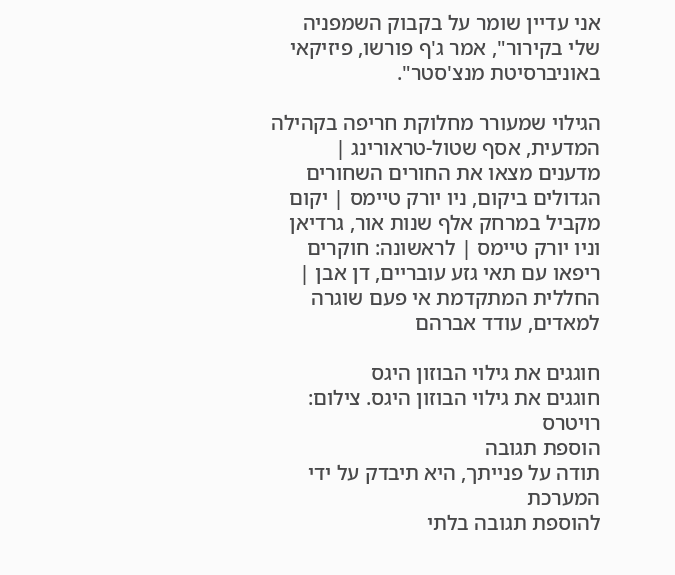אני עדיין שומר על בקבוק השמפניה שלי בקירור", אמר ג'ף פורשו, פיזיקאי באוניברסיטת מנצ'סטר".

הגילוי שמעורר מחלוקת חריפה בקהילה המדעית, אסף שטול-טראורינג | מדענים מצאו את החורים השחורים הגדולים ביקום, ניו יורק טיימס | יקום מקביל במרחק אלף שנות אור, גרדיאן וניו יורק טיימס | לראשונה: חוקרים ריפאו עם תאי גזע עובריים, דן אבן | החללית המתקדמת אי פעם שוגרה למאדים, עודד אברהם

חוגגים את גילוי הבוזון היגס
חוגגים את גילוי הבוזון היגס. צילום: רויטרס
הוספת תגובה
תודה על פנייתך, היא תיבדק על ידי המערכת
להוספת תגובה בלתי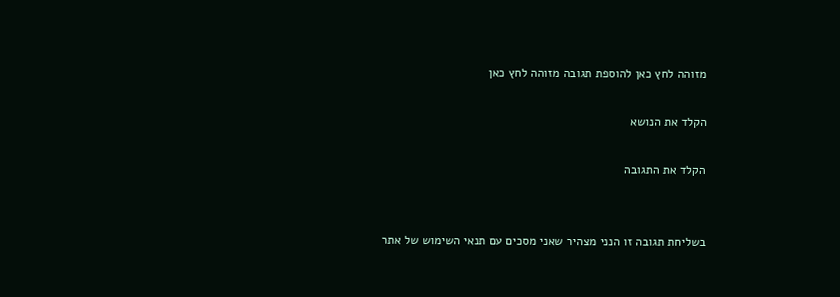מזוהה לחץ כאן להוספת תגובה מזוהה לחץ כאן

הקלד את הנושא

הקלד את התגובה


בשליחת תגובה זו הנני מצהיר שאני מסכים עם תנאי השימוש של אתר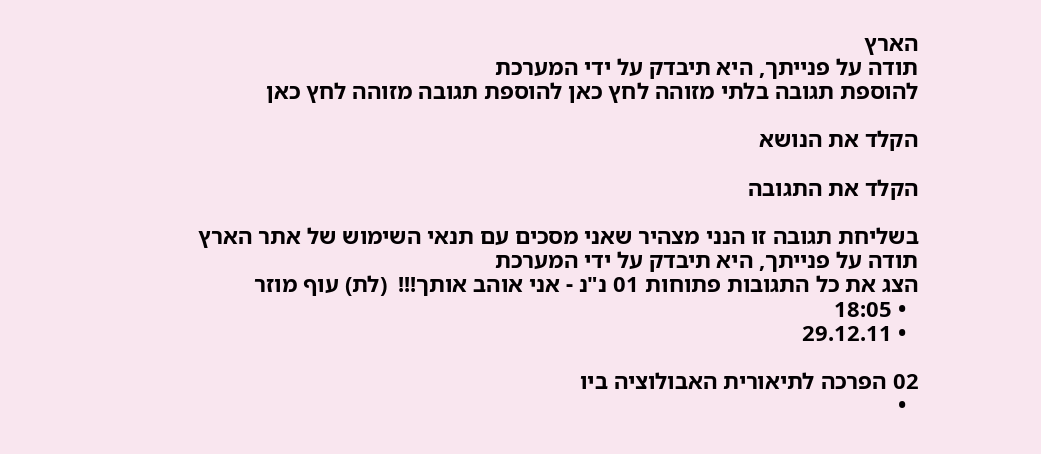הארץ
תודה על פנייתך, היא תיבדק על ידי המערכת
להוספת תגובה בלתי מזוהה לחץ כאן להוספת תגובה מזוהה לחץ כאן

הקלד את הנושא

הקלד את התגובה

בשליחת תגובה זו הנני מצהיר שאני מסכים עם תנאי השימוש של אתר הארץ
תודה על פנייתך, היא תיבדק על ידי המערכת
הצג את כל התגובות פתוחות 01 נ"נ - אני אוהב אותך!!!  (לת) עוף מוזר
  • 18:05
  • 29.12.11

02 הפרכה לתיאורית האבולוציה ביו
  •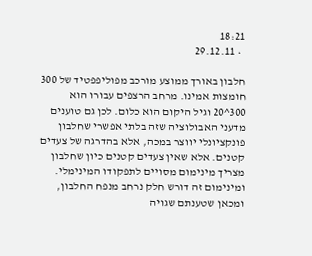18:21
  • 29.12.11

חלבון באורך ממוצע מורכב מפוליפפטיד של 300 חומצות אמינו. מרחב הרצפים עבורו הוא 300^20 וגיל היקום הוא כלום. לכן גם טוענים מדעני האבולוציה שזה בלתי אפשרי שחלבון פונקציונלי יווצר במכה, אלא בהדרגה של צעדים קטנים. אלא שאין צעדים קטנים כיון שחלבון מצריך מינימום מסויים לתפקודו המינימלי. ומינימום זה דורש חלק נרחב מנפח החלבון, ומכאן שטענתם שגויה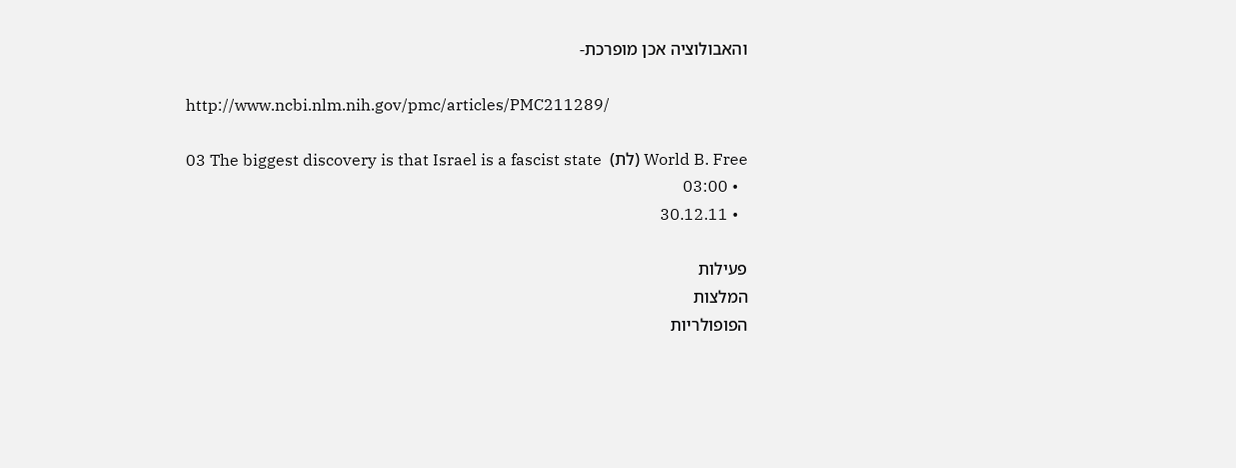והאבולוציה אכן מופרכת-

http://www.ncbi.nlm.nih.gov/pmc/articles/PMC211289/

03 The biggest discovery is that Israel is a fascist state  (לת) World B. Free
  • 03:00
  • 30.12.11

פעילות
המלצות
הפופולריות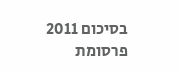בסיכום 2011
פרסומת